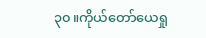၃၀။ကိုယ်တော်ယေရှု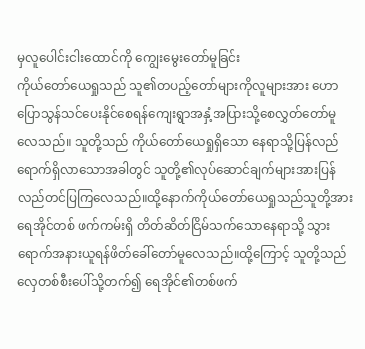မှလူပေါင်းငါးထောင်ကို ကျွေးမွေးတော်မူခြင်း
ကိုယ်တော်ယေရှုသည် သူ၏တပည့်တော်များကိုလူများအား ဟောပြောသွန်သင်ပေးနိုင်စေရန်ကျေးရွာအနှံ့အပြားသို့စေလွှတ်တော်မူလေသည်။ သူတို့သည် ကိုယ်တော်ယေရှုရှိသော နေရာသို့ပြန်လည် ရောက်ရှိလာသောအခါတွင် သူတို့၏လုပ်ဆောင်ချက်များအားပြန်လည်တင်ပြကြလေသည်။ထို့နောက်ကိုယ်တော်ယေရှုသည်သူတို့အားရေအိုင်တစ် ဖက်ကမ်းရှိ တိတ်ဆိတ်ငြိမ်သက်သောနေရာသို့ သွားရောက်အနားယူရန်ဖိတ်ခေါ်တော်မူလေသည်။ထို့ကြောင့် သူတို့သည် လှေတစ်စီးပေါ်သို့တက်၍ ရေအိုင်၏တစ်ဖက်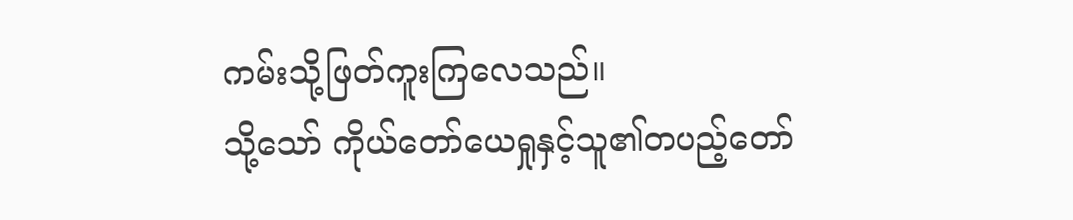ကမ်းသို့ဖြတ်ကူးကြလေသည်။
သို့သော် ကိုယ်တော်ယေရှုနှင့်သူ၏တပည့်တော်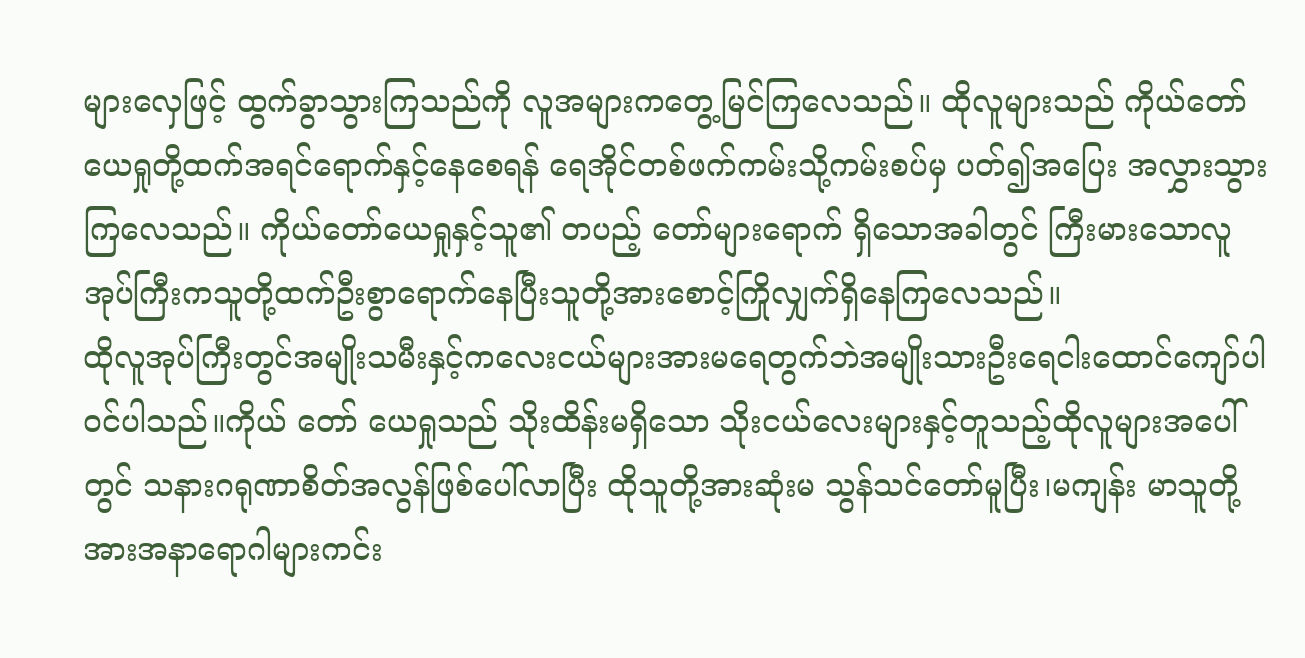များလှေဖြင့် ထွက်ခွာသွားကြသည်ကို လူအများကတွေ့မြင်ကြလေသည်။ ထိုလူများသည် ကိုယ်တော်ယေရှုတို့ထက်အရင်ရောက်နှင့်နေစေရန် ရေအိုင်တစ်ဖက်ကမ်းသို့ကမ်းစပ်မှ ပတ်၍အပြေး အလွှားသွားကြလေသည်။ ကိုယ်တော်ယေရှုနှင့်သူ၏ တပည့် တော်များရောက် ရှိသောအခါတွင် ကြီးမားသောလူအုပ်ကြီးကသူတို့ထက်ဦးစွာရောက်နေပြီးသူတို့အားစောင့်ကြိုလျှက်ရှိနေကြလေသည်။
ထိုလူအုပ်ကြီးတွင်အမျိုးသမီးနှင့်ကလေးငယ်များအားမရေတွက်ဘဲအမျိုးသားဦးရေငါးထောင်ကျော်ပါဝင်ပါသည်။ကိုယ် တော် ယေရှုသည် သိုးထိန်းမရှိသော သိုးငယ်လေးများနှင့်တူသည့်ထိုလူများအပေါ်တွင် သနားဂရုဏာစိတ်အလွန်ဖြစ်ပေါ်လာပြီး ထိုသူတို့အားဆုံးမ သွန်သင်တော်မူပြီး၊မကျန်း မာသူတို့အားအနာရောဂါများကင်း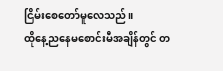ငြိမ်းစေတော်မူလေသည်။
ထိုနေ့ညနေမစောင်းမီအချိန်တွင် တ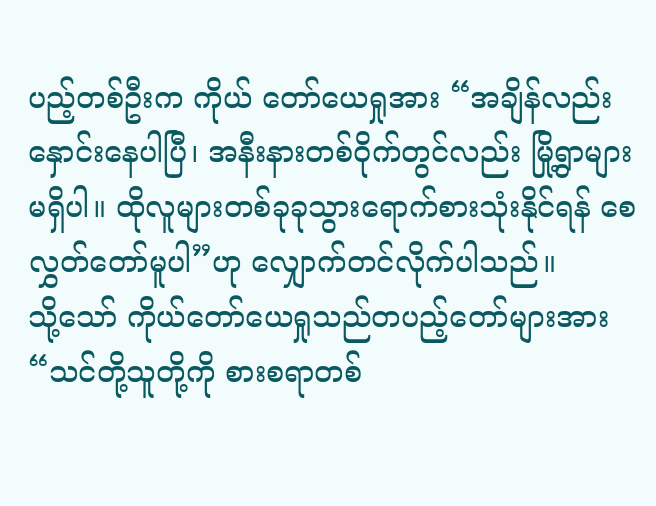ပည့်တစ်ဦးက ကိုယ် တော်ယေရှုအား “အချိန်လည်းနှောင်းနေပါပြီ၊ အနီးနားတစ်ဝိုက်တွင်လည်း မြို့ရွာများမရှိပါ။ ထိုလူများတစ်ခုခုသွားရောက်စားသုံးနိုင်ရန် စေလွှတ်တော်မူပါ”ဟု လျှောက်တင်လိုက်ပါသည်။
သို့သော် ကိုယ်တော်ယေရှုသည်တပည့်တော်များအား “သင်တို့သူတို့ကို စားစရာတစ်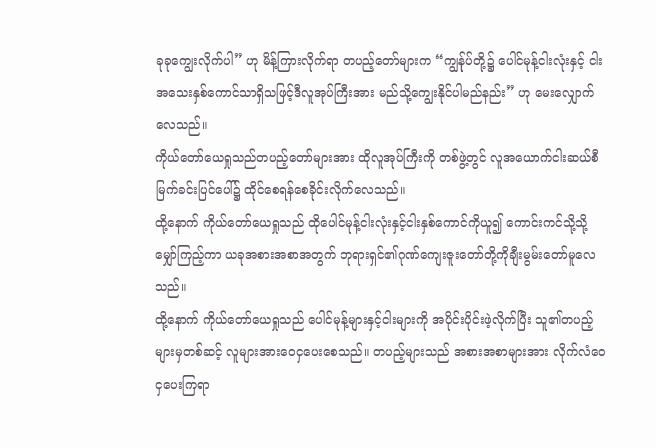ခုခုကျွေးလိုက်ပါ” ဟု မိန့်ကြားလိုက်ရာ တပည့်တော်များက “ကျွန်ုပ်တို့၌ ပေါင်မုန့်ငါးလုံးနှင့် ငါးအသေးနှစ်ကောင်သာရှိသဖြင့်ဒီလူအုပ်ကြီးအား မည်သို့ကျွေးနိုင်ပါမည်နည်း” ဟု မေးလျှောက်လေသည်။
ကိုယ်တော်ယေရှုသည်တပည့်တော်များအား ထိုလူအုပ်ကြီးကို တစ်ဖွဲ့တွင် လူအယောက်ငါးဆယ်စီ မြက်ခင်းပြင်ပေါ်၌ ထိုင်စေရန်စေခိုင်းလိုက်လေသည်။
ထို့နောက် ကိုယ်တော်ယေရှုသည် ထိုပေါင်မုန့်ငါးလုံးနှင့်ငါးနှစ်ကောင်ကိုယူ၍ ကောင်းကင်သို့သို့ မျှော်ကြည့်ကာ ယခုအစားအစာအတွက် ဘုရားရှင်၏ဂုဏ်ကျေးဇူးတော်တို့ကိုချီးမွမ်းတော်မူလေသည်။
ထို့နောက် ကိုယ်တော်ယေရှုသည် ပေါင်မုန့်များနှင့်ငါးများကို အပိုင်းပိုင်းဖဲ့လိုက်ပြီး သူ၏တပည့်များမှတစ်ဆင့် လူများအားဝေငှပေးစေသည်။ တပည့်များသည် အစားအစာများအား လိုက်လံဝေငှပေးကြရာ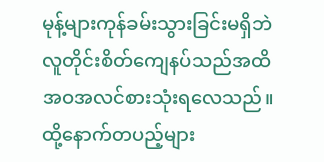မုန့်များကုန်ခမ်းသွားခြင်းမရှိဘဲ လူတိုင်းစိတ်ကျေနပ်သည်အထိအဝအလင်စားသုံးရလေသည်။
ထို့နောက်တပည့်များ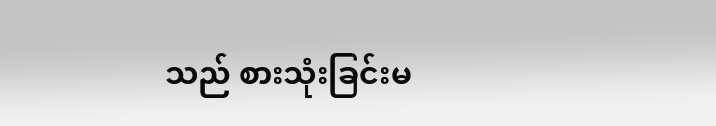သည် စားသုံးခြင်းမ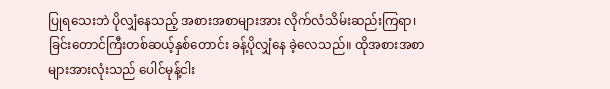ပြုရသေးဘဲ ပိုလျှံနေသည့် အစားအစာများအား လိုက်လံသိမ်းဆည်းကြရာ၊ ခြင်းတောင်ကြီးတစ်ဆယ့်နှစ်တောင်း ခန့်ပိုလျှံနေ ခဲ့လေသည်။ ထိုအစားအစာများအားလုံးသည် ပေါင်မုန့်ငါး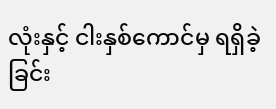လုံးနှင့် ငါးနှစ်ကောင်မှ ရရှိခဲ့ခြင်း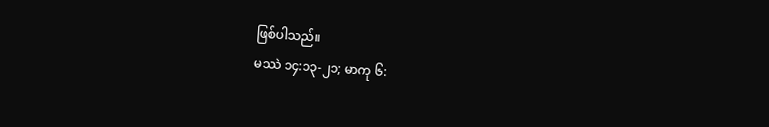ဖြစ်ပါသည်။
မဿဲ ၁၄:၁၃-၂၁; မာကု ၆: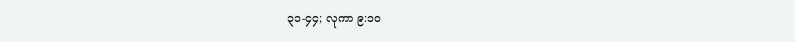၃၁-၄၄; လုကာ ၉:၁၀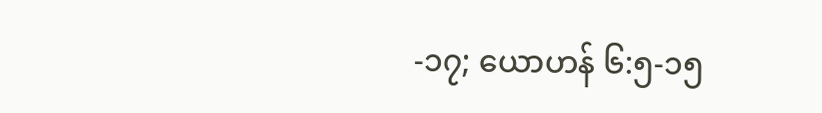-၁၇; ယောဟန် ၆:၅-၁၅